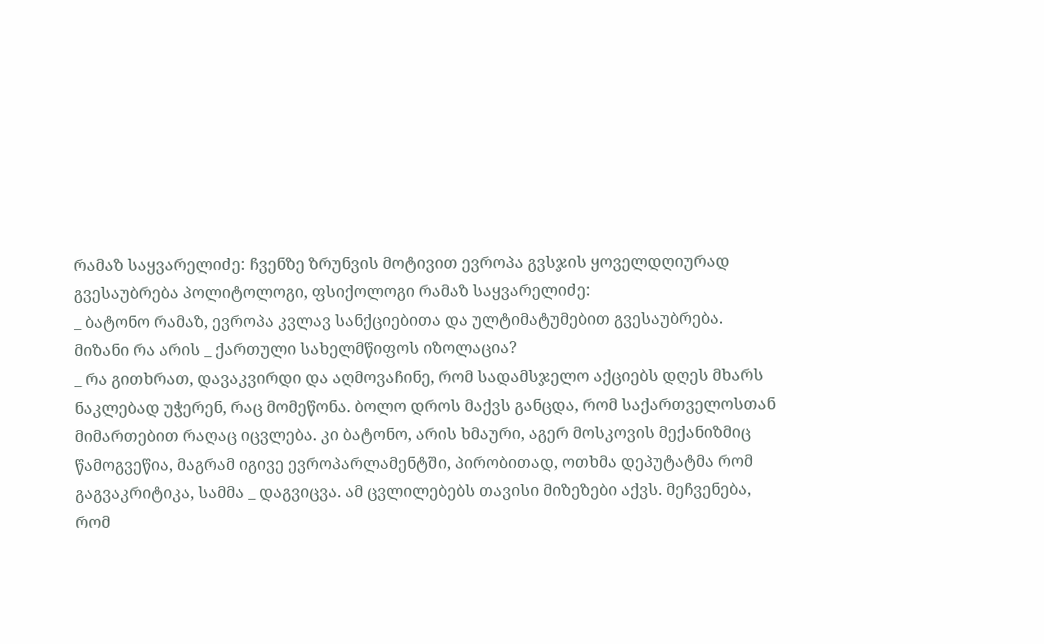რამაზ საყვარელიძე: ჩვენზე ზრუნვის მოტივით ევროპა გვსჯის ყოველდღიურად
გვესაუბრება პოლიტოლოგი, ფსიქოლოგი რამაზ საყვარელიძე:
_ ბატონო რამაზ, ევროპა კვლავ სანქციებითა და ულტიმატუმებით გვესაუბრება. მიზანი რა არის _ ქართული სახელმწიფოს იზოლაცია?
_ რა გითხრათ, დავაკვირდი და აღმოვაჩინე, რომ სადამსჯელო აქციებს დღეს მხარს ნაკლებად უჭერენ, რაც მომეწონა. ბოლო დროს მაქვს განცდა, რომ საქართველოსთან მიმართებით რაღაც იცვლება. კი ბატონო, არის ხმაური, აგერ მოსკოვის მექანიზმიც წამოგვეწია, მაგრამ იგივე ევროპარლამენტში, პირობითად, ოთხმა დეპუტატმა რომ გაგვაკრიტიკა, სამმა _ დაგვიცვა. ამ ცვლილებებს თავისი მიზეზები აქვს. მეჩვენება, რომ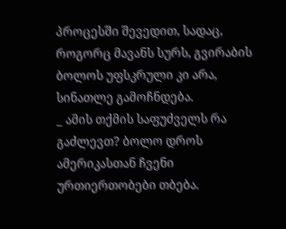პროცესში შევედით, სადაც, როგორც მავანს სურს, გვირაბის ბოლოს უფსკრული კი არა, სინათლე გამოჩნდება.
_ ამის თქმის საფუძველს რა გაძლევთ? ბოლო დროს ამერიკასთან ჩვენი ურთიერთობები თბება.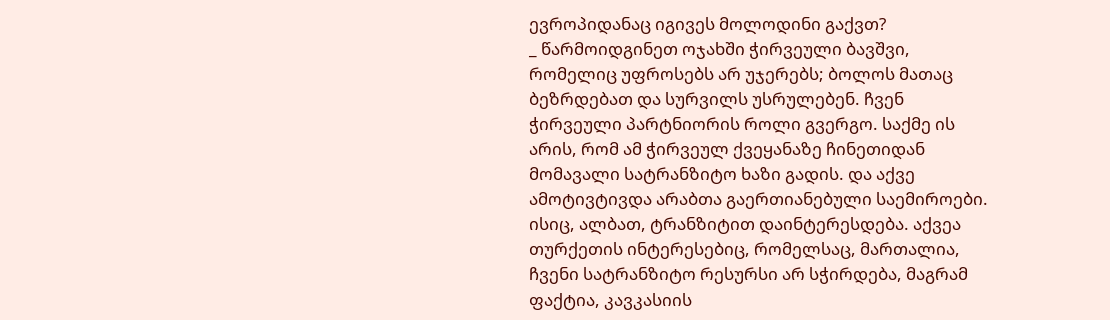ევროპიდანაც იგივეს მოლოდინი გაქვთ?
_ წარმოიდგინეთ ოჯახში ჭირვეული ბავშვი, რომელიც უფროსებს არ უჯერებს; ბოლოს მათაც ბეზრდებათ და სურვილს უსრულებენ. ჩვენ ჭირვეული პარტნიორის როლი გვერგო. საქმე ის არის, რომ ამ ჭირვეულ ქვეყანაზე ჩინეთიდან მომავალი სატრანზიტო ხაზი გადის. და აქვე ამოტივტივდა არაბთა გაერთიანებული საემიროები. ისიც, ალბათ, ტრანზიტით დაინტერესდება. აქვეა თურქეთის ინტერესებიც, რომელსაც, მართალია, ჩვენი სატრანზიტო რესურსი არ სჭირდება, მაგრამ ფაქტია, კავკასიის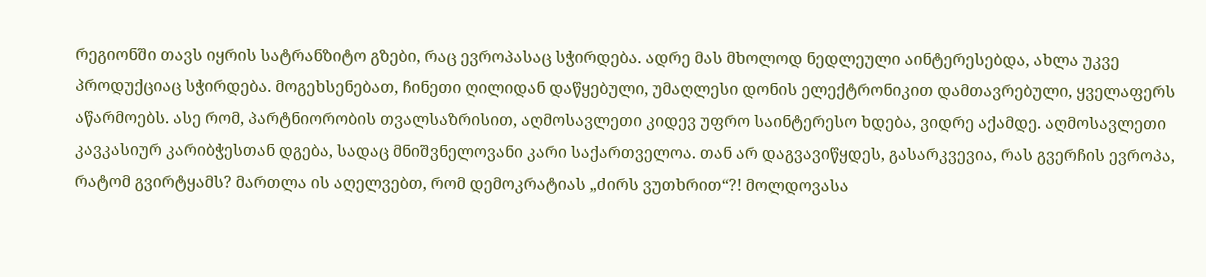რეგიონში თავს იყრის სატრანზიტო გზები, რაც ევროპასაც სჭირდება. ადრე მას მხოლოდ ნედლეული აინტერესებდა, ახლა უკვე პროდუქციაც სჭირდება. მოგეხსენებათ, ჩინეთი ღილიდან დაწყებული, უმაღლესი დონის ელექტრონიკით დამთავრებული, ყველაფერს აწარმოებს. ასე რომ, პარტნიორობის თვალსაზრისით, აღმოსავლეთი კიდევ უფრო საინტერესო ხდება, ვიდრე აქამდე. აღმოსავლეთი კავკასიურ კარიბჭესთან დგება, სადაც მნიშვნელოვანი კარი საქართველოა. თან არ დაგვავიწყდეს, გასარკვევია, რას გვერჩის ევროპა, რატომ გვირტყამს? მართლა ის აღელვებთ, რომ დემოკრატიას „ძირს ვუთხრით“?! მოლდოვასა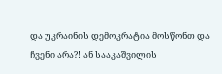და უკრაინის დემოკრატია მოსწონთ და ჩვენი არა?! ან სააკაშვილის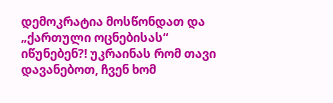დემოკრატია მოსწონდათ და „ქართული ოცნებისას“ იწუნებენ?! უკრაინას რომ თავი დავანებოთ, ჩვენ ხომ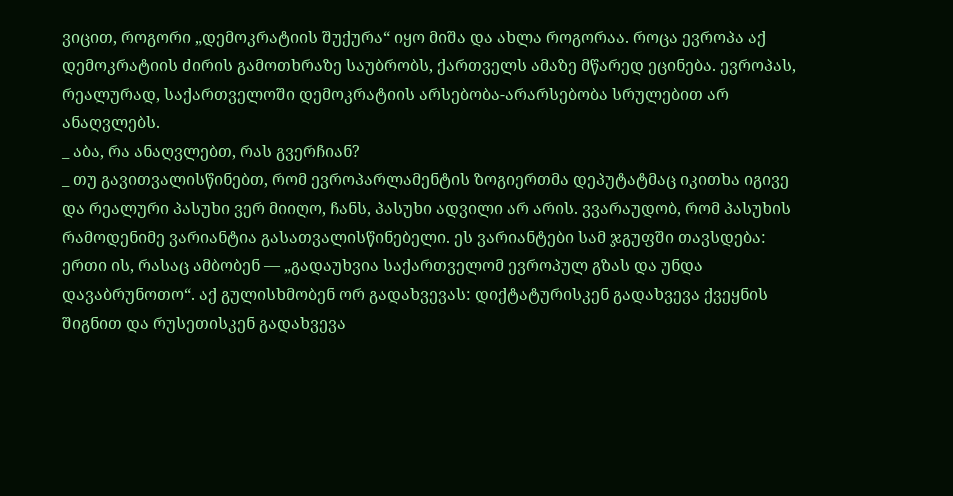ვიცით, როგორი „დემოკრატიის შუქურა“ იყო მიშა და ახლა როგორაა. როცა ევროპა აქ დემოკრატიის ძირის გამოთხრაზე საუბრობს, ქართველს ამაზე მწარედ ეცინება. ევროპას, რეალურად, საქართველოში დემოკრატიის არსებობა-არარსებობა სრულებით არ ანაღვლებს.
_ აბა, რა ანაღვლებთ, რას გვერჩიან?
_ თუ გავითვალისწინებთ, რომ ევროპარლამენტის ზოგიერთმა დეპუტატმაც იკითხა იგივე და რეალური პასუხი ვერ მიიღო, ჩანს, პასუხი ადვილი არ არის. ვვარაუდობ, რომ პასუხის რამოდენიმე ვარიანტია გასათვალისწინებელი. ეს ვარიანტები სამ ჯგუფში თავსდება: ერთი ის, რასაც ამბობენ — „გადაუხვია საქართველომ ევროპულ გზას და უნდა დავაბრუნოთო“. აქ გულისხმობენ ორ გადახვევას: დიქტატურისკენ გადახვევა ქვეყნის შიგნით და რუსეთისკენ გადახვევა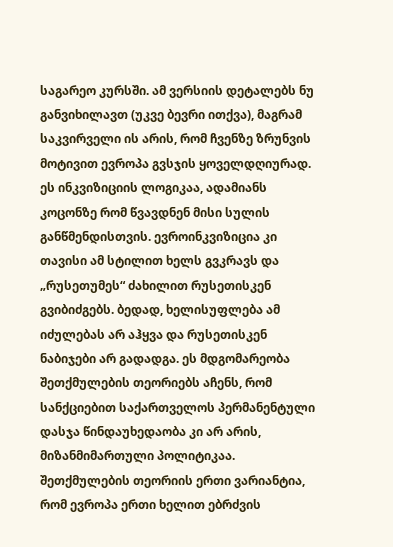საგარეო კურსში. ამ ვერსიის დეტალებს ნუ განვიხილავთ (უკვე ბევრი ითქვა), მაგრამ საკვირველი ის არის, რომ ჩვენზე ზრუნვის მოტივით ევროპა გვსჯის ყოველდღიურად. ეს ინკვიზიციის ლოგიკაა, ადამიანს კოცონზე რომ წვავდნენ მისი სულის განწმენდისთვის. ევროინკვიზიცია კი თავისი ამ სტილით ხელს გვკრავს და „რუსეთუმეს“ ძახილით რუსეთისკენ გვიბიძგებს. ბედად, ხელისუფლება ამ იძულებას არ აჰყვა და რუსეთისკენ ნაბიჯები არ გადადგა. ეს მდგომარეობა შეთქმულების თეორიებს აჩენს, რომ სანქციებით საქართველოს პერმანენტული დასჯა წინდაუხედაობა კი არ არის, მიზანმიმართული პოლიტიკაა. შეთქმულების თეორიის ერთი ვარიანტია, რომ ევროპა ერთი ხელით ებრძვის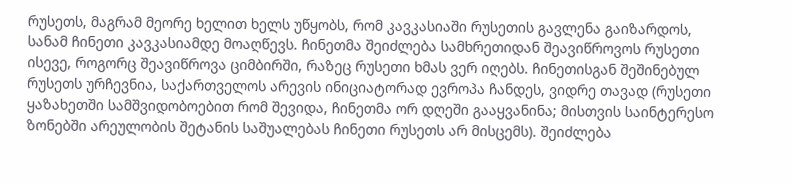რუსეთს, მაგრამ მეორე ხელით ხელს უწყობს, რომ კავკასიაში რუსეთის გავლენა გაიზარდოს, სანამ ჩინეთი კავკასიამდე მოაღწევს. ჩინეთმა შეიძლება სამხრეთიდან შეავიწროვოს რუსეთი ისევე, როგორც შეავიწროვა ციმბირში, რაზეც რუსეთი ხმას ვერ იღებს. ჩინეთისგან შეშინებულ რუსეთს ურჩევნია, საქართველოს არევის ინიციატორად ევროპა ჩანდეს, ვიდრე თავად (რუსეთი ყაზახეთში სამშვიდობოებით რომ შევიდა, ჩინეთმა ორ დღეში გააყვანინა; მისთვის საინტერესო ზონებში არეულობის შეტანის საშუალებას ჩინეთი რუსეთს არ მისცემს). შეიძლება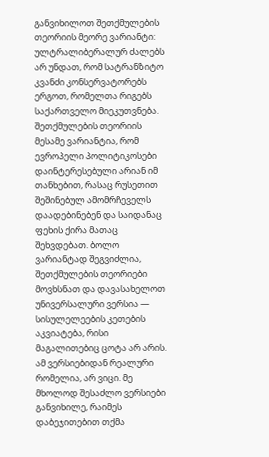განვიხილოთ შეთქმულების თეორიის მეორე ვარიანტი: ულტრალიბერალურ ძალებს არ უნდათ, რომ სატრანზიტო კვანძი კონსერვატორებს ერგოთ, რომელთა რიგებს საქართველო მიეკუთვნება. შეთქმულების თეორიის მესამე ვარიანტია, რომ ევროპელი პოლიტიკოსები დაინტერესებული არიან იმ თანხებით, რასაც რუსეთით შეშინებულ ამომრჩეველს დაადებინებენ და საიდანაც ფეხის ქირა მათაც შეხვდებათ. ბოლო ვარიანტად შეგვიძლია, შეთქმულების თეორიები მოვხსნათ და დავასახელოთ უნივერსალური ვერსია — სისულელეების კეთების აკვიატება, რისი მაგალითებიც ცოტა არ არის. ამ ვერსიებიდან რეალური რომელია, არ ვიცი. მე მხოლოდ შესაძლო ვერსიები განვიხილე, რაიმეს დაბეჯითებით თქმა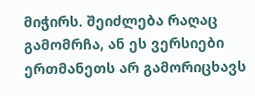მიჭირს. შეიძლება რაღაც გამომრჩა, ან ეს ვერსიები ერთმანეთს არ გამორიცხავს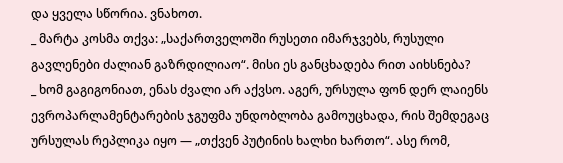და ყველა სწორია. ვნახოთ.
_ მარტა კოსმა თქვა: „საქართველოში რუსეთი იმარჯვებს, რუსული გავლენები ძალიან გაზრდილიაო“. მისი ეს განცხადება რით აიხსნება?
_ ხომ გაგიგონიათ, ენას ძვალი არ აქვსო. აგერ, ურსულა ფონ დერ ლაიენს ევროპარლამენტარების ჯგუფმა უნდობლობა გამოუცხადა, რის შემდეგაც ურსულას რეპლიკა იყო — „თქვენ პუტინის ხალხი ხართო“. ასე რომ,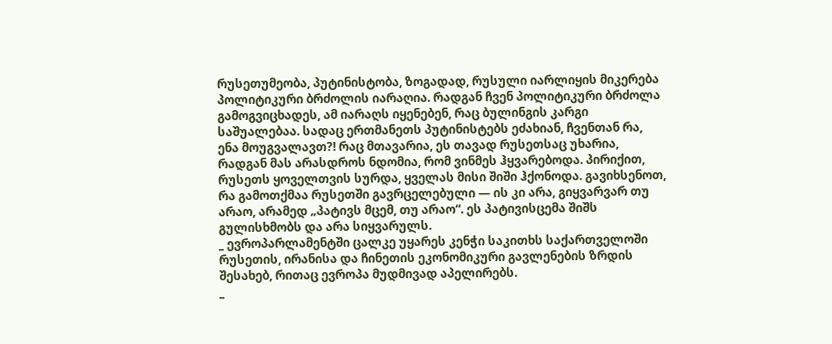რუსეთუმეობა, პუტინისტობა, ზოგადად, რუსული იარლიყის მიკერება პოლიტიკური ბრძოლის იარაღია. რადგან ჩვენ პოლიტიკური ბრძოლა გამოგვიცხადეს, ამ იარაღს იყენებენ, რაც ბულინგის კარგი საშუალებაა. სადაც ერთმანეთს პუტინისტებს ეძახიან, ჩვენთან რა, ენა მოუგვალავთ?! რაც მთავარია, ეს თავად რუსეთსაც უხარია, რადგან მას არასდროს ნდომია, რომ ვინმეს ჰყვარებოდა. პირიქით, რუსეთს ყოველთვის სურდა, ყველას მისი შიში ჰქონოდა. გავიხსენოთ, რა გამოთქმაა რუსეთში გავრცელებული — ის კი არა, გიყვარვარ თუ არაო, არამედ „პატივს მცემ, თუ არაო“. ეს პატივისცემა შიშს გულისხმობს და არა სიყვარულს.
_ ევროპარლამენტში ცალკე უყარეს კენჭი საკითხს საქართველოში რუსეთის, ირანისა და ჩინეთის ეკონომიკური გავლენების ზრდის შესახებ, რითაც ევროპა მუდმივად აპელირებს.
_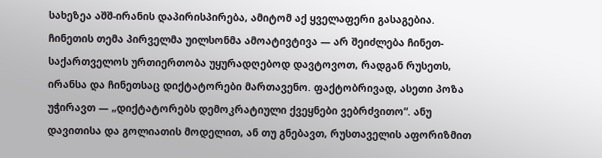სახეზეა აშშ-ირანის დაპირისპირება, ამიტომ აქ ყველაფერი გასაგებია. ჩინეთის თემა პირველმა უილსონმა ამოატივტივა — არ შეიძლება ჩინეთ-საქართველოს ურთიერთობა უყურადღებოდ დავტოვოთ, რადგან რუსეთს, ირანსა და ჩინეთსაც დიქტატორები მართავენო. ფაქტობრივად, ასეთი პოზა უჭირავთ — „დიქტატორებს დემოკრატიული ქვეყნები ვებრძვითო“. ანუ დავითისა და გოლიათის მოდელით, ან თუ გნებავთ, რუსთაველის აფორიზმით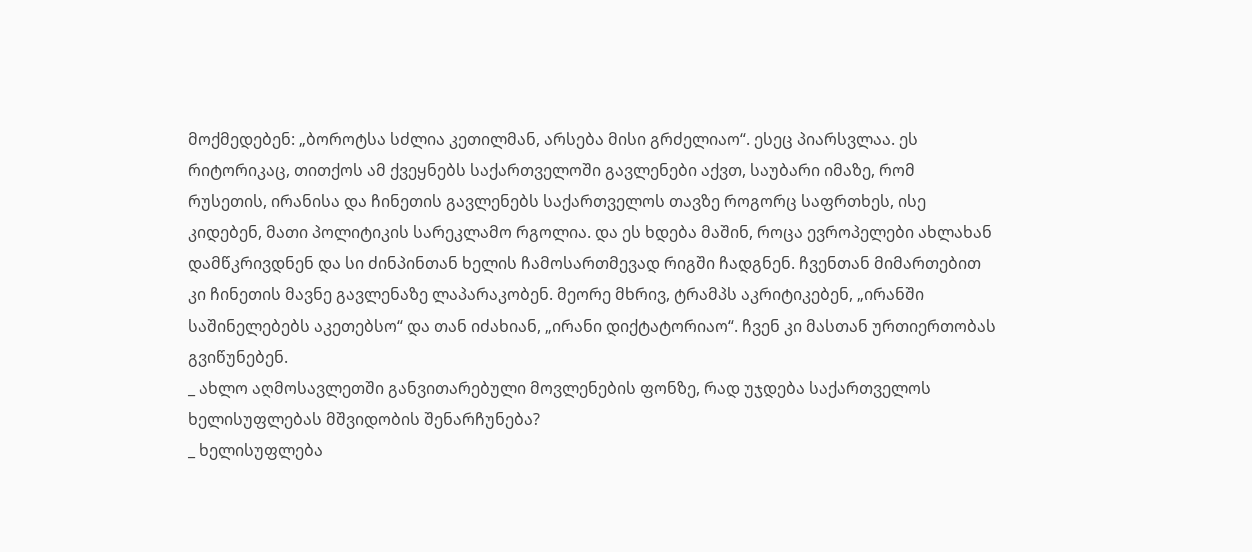მოქმედებენ: „ბოროტსა სძლია კეთილმან, არსება მისი გრძელიაო“. ესეც პიარსვლაა. ეს რიტორიკაც, თითქოს ამ ქვეყნებს საქართველოში გავლენები აქვთ, საუბარი იმაზე, რომ რუსეთის, ირანისა და ჩინეთის გავლენებს საქართველოს თავზე როგორც საფრთხეს, ისე კიდებენ, მათი პოლიტიკის სარეკლამო რგოლია. და ეს ხდება მაშინ, როცა ევროპელები ახლახან დამწკრივდნენ და სი ძინპინთან ხელის ჩამოსართმევად რიგში ჩადგნენ. ჩვენთან მიმართებით კი ჩინეთის მავნე გავლენაზე ლაპარაკობენ. მეორე მხრივ, ტრამპს აკრიტიკებენ, „ირანში საშინელებებს აკეთებსო“ და თან იძახიან, „ირანი დიქტატორიაო“. ჩვენ კი მასთან ურთიერთობას გვიწუნებენ.
_ ახლო აღმოსავლეთში განვითარებული მოვლენების ფონზე, რად უჯდება საქართველოს ხელისუფლებას მშვიდობის შენარჩუნება?
_ ხელისუფლება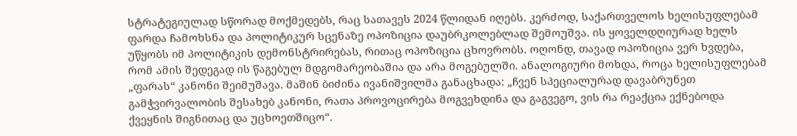სტრატეგიულად სწორად მოქმედებს, რაც სათავეს 2024 წლიდან იღებს. კერძოდ, საქართველოს ხელისუფლებამ ფარდა ჩამოხსნა და პოლიტიკურ სცენაზე ოპოზიცია დაუბრკოლებლად შემოუშვა. ის ყოველდღიურად ხელს უწყობს იმ პოლიტიკის დემონსტრირებას, რითაც ოპოზიცია ცხოვრობს. ოღონდ, თავად ოპოზიცია ვერ ხვდება, რომ ამის შედეგად ის წაგებულ მდგომარეობაშია და არა მოგებულში. ანალოგიური მოხდა, როცა ხელისუფლებამ „ფარას“ კანონი შეიმუშავა. მაშინ ბიძინა ივანიშვილმა განაცხადა: „ჩვენ სპეციალურად დავაბრუნეთ გამჭვირვალობის შესახებ კანონი, რათა პროვოცირება მოგვეხდინა და გაგვეგო, ვის რა რეაქცია ექნებოდა ქვეყნის შიგნითაც და უცხოეთშიცო“.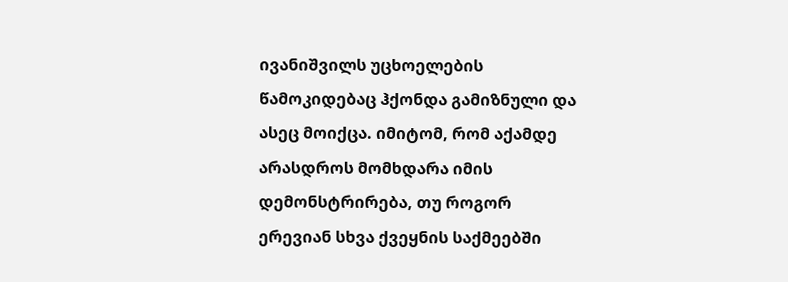ივანიშვილს უცხოელების წამოკიდებაც ჰქონდა გამიზნული და ასეც მოიქცა. იმიტომ, რომ აქამდე არასდროს მომხდარა იმის დემონსტრირება, თუ როგორ ერევიან სხვა ქვეყნის საქმეებში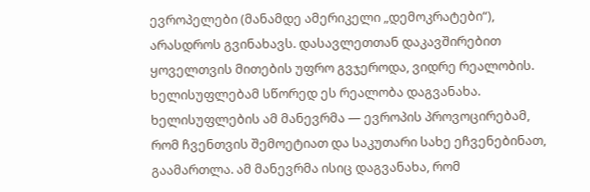ევროპელები (მანამდე ამერიკელი „დემოკრატები“), არასდროს გვინახავს. დასავლეთთან დაკავშირებით ყოველთვის მითების უფრო გვჯეროდა, ვიდრე რეალობის. ხელისუფლებამ სწორედ ეს რეალობა დაგვანახა. ხელისუფლების ამ მანევრმა — ევროპის პროვოცირებამ, რომ ჩვენთვის შემოეტიათ და საკუთარი სახე ეჩვენებინათ, გაამართლა. ამ მანევრმა ისიც დაგვანახა, რომ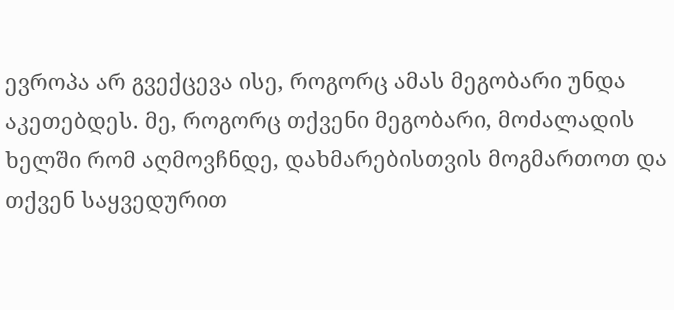ევროპა არ გვექცევა ისე, როგორც ამას მეგობარი უნდა აკეთებდეს. მე, როგორც თქვენი მეგობარი, მოძალადის ხელში რომ აღმოვჩნდე, დახმარებისთვის მოგმართოთ და თქვენ საყვედურით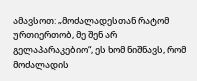ამავსოთ: „მოძალადესთან რატომ ურთიერთობ, მე შენ არ გელაპარაკებიო“, ეს ხომ ნიშნავს, რომ მოძალადის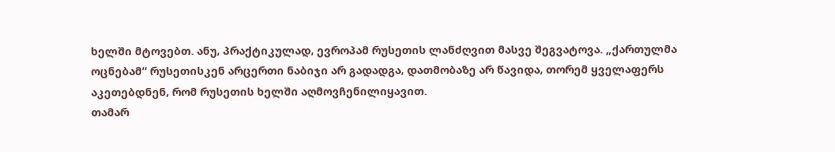ხელში მტოვებთ. ანუ, პრაქტიკულად, ევროპამ რუსეთის ლანძღვით მასვე შეგვატოვა. „ქართულმა ოცნებამ“ რუსეთისკენ არცერთი ნაბიჯი არ გადადგა, დათმობაზე არ წავიდა, თორემ ყველაფერს აკეთებდნენ, რომ რუსეთის ხელში აღმოვჩენილიყავით.
თამარ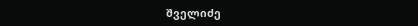შველიძე